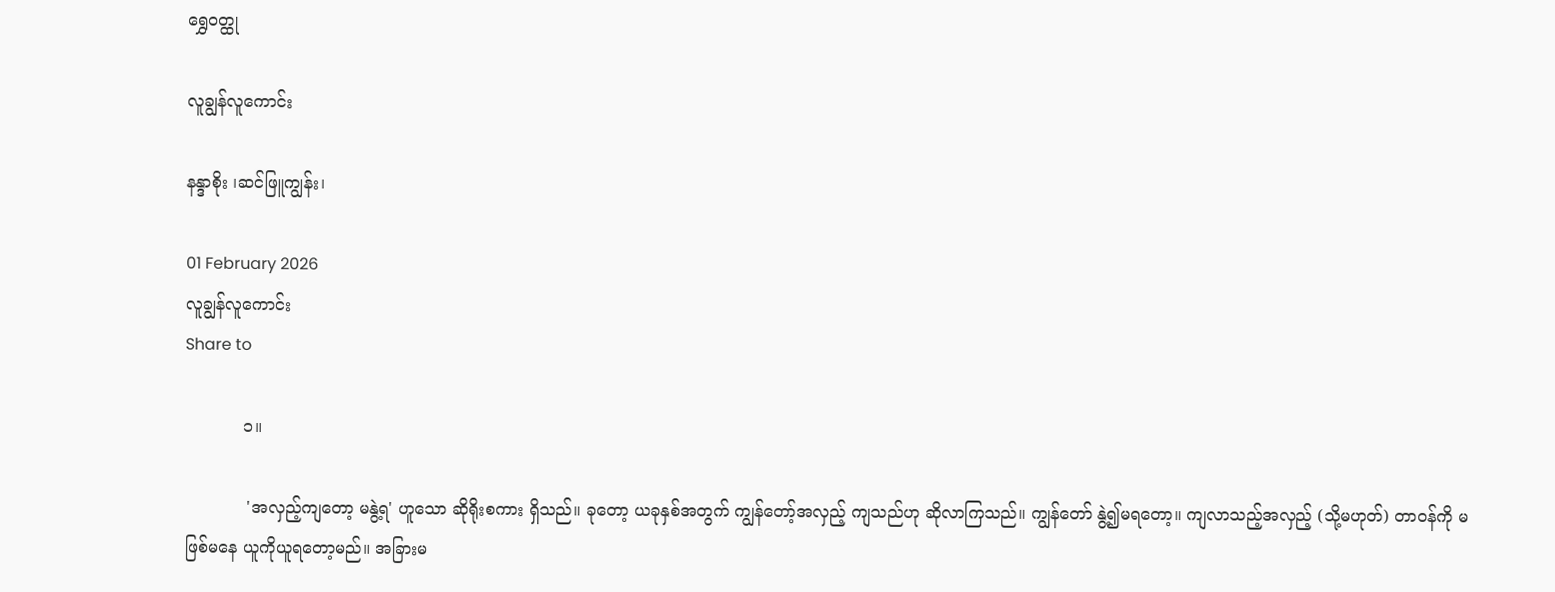ရွှေဝတ္ထု

လူချွန်လူကောင်း

နန္ဒာစိုး ၊ဆင်ဖြူကျွန်း၊

01 February 2026
လူချွန်လူကောင်း
Share to

           ၁။

            'အလှည့်ကျတော့ မနွဲ့ရ' ဟူသော ဆိုရိုးစကား ရှိသည်။ ခုတော့ ယခုနှစ်အတွက် ကျွန်တော့်အလှည့် ကျသည်ဟု ဆိုလာကြသည်။ ကျွန်တော် နွဲ့၍မရတော့။ ကျလာသည့်အလှည့် (သို့မဟုတ်) တာဝန်ကို မဖြစ်မနေ ယူကိုယူရတော့မည်။ အခြားမ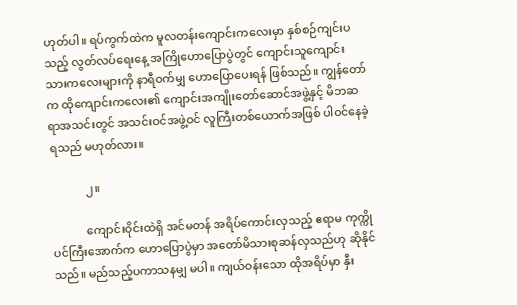ဟုတ်ပါ။ ရပ်ကွက်ထဲက မူလတန်းကျောင်းကလေးမှာ နှစ်စဉ်ကျင်းပသည့် လွတ်လပ်ရေးနေ့ အကြိုဟောပြောပွဲတွင် ကျောင်းသူကျောင်း သားကလေးများကို နာရီဝက်မျှ ဟောပြောပေးရန် ဖြစ်သည်။ ကျွန်တော်က ထိုကျောင်းကလေး၏ ကျောင်းအကျိုးတော်ဆောင်အဖွဲ့နှင့် မိဘဆရာအသင်းတွင် အသင်းဝင်အဖွဲ့ဝင် လူကြီးတစ်ယောက်အဖြစ် ပါဝင်နေခဲ့ရသည် မဟုတ်လား။

            ၂။

            ကျောင်းဝိုင်းထဲရှိ အင်မတန် အရိပ်ကောင်းလှသည့် ဧရာမ ကုက္ကိုပင်ကြီးအောက်က ဟောပြောပွဲမှာ အတော်မိသားစုဆန်လှသည်ဟု ဆိုနိုင်သည်။ မည်သည့်ပကာသနမျှ မပါ။ ကျယ်ဝန်းသော ထိုအရိပ်မှာ နှီး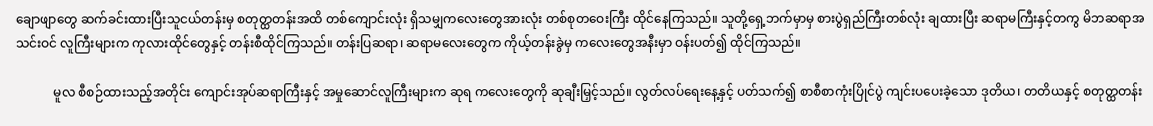ချောဖျာတွေ ဆက်ခင်းထားပြီးသူငယ်တန်းမှ စတုတ္ထတန်းအထိ တစ်ကျောင်းလုံး ရှိသမျှကလေးတွေအားလုံး တစ်စုတဝေးကြီး ထိုင်နေကြသည်။ သူတို့ရှေ့ဘက်မှာမှ စားပွဲရှည်ကြီးတစ်လုံး ချထားပြီး ဆရာမကြီးနှင့်တကွ မိဘဆရာအသင်းဝင် လူကြီးများက ကုလားထိုင်တွေနှင့် တန်းစီထိုင်ကြသည်။ တန်းပြဆရာ၊ ဆရာမလေးတွေက ကိုယ့်တန်းခွဲမှ ကလေးတွေအနီးမှာ ဝန်းပတ်၍ ထိုင်ကြသည်။

            မူလ စီစဉ်ထားသည့်အတိုင်း ကျောင်းအုပ်ဆရာကြီးနှင့် အမှုဆောင်လူကြီးများက ဆုရ ကလေးတွေကို ဆုချီးမြှင့်သည်။ လွတ်လပ်ရေးနေ့နှင့် ပတ်သက်၍ စာစီစာကုံးပြိုင်ပွဲ ကျင်းပပေးခဲ့သော ဒုတိယ၊ တတိယနှင့် စတုတ္ထတန်း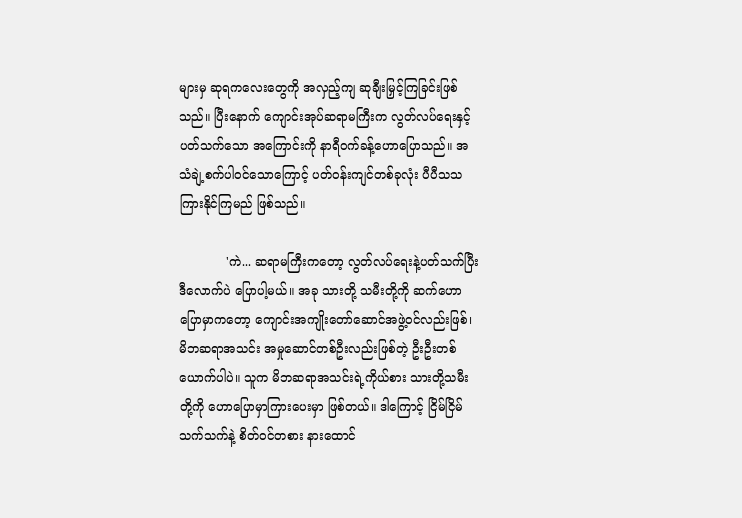များမှ ဆုရကလေးတွေကို အလှည့်ကျ ဆုချီးမြှင့်ကြခြင်းဖြစ်သည်။ ပြီးနောက် ကျောင်းအုပ်ဆရာမကြီးက လွတ်လပ်ရေးနှင့် ပတ်သက်သော အကြောင်းကို နာရီဝက်ခန့်ဟောပြောသည်။ အသံချဲ့စက်ပါဝင်သောကြောင့် ပတ်ဝန်းကျင်တစ်ခုလုံး ပီပီသသ ကြားနိုင်ကြမည် ဖြစ်သည်။

            'ကဲ... ဆရာမကြီးကတော့ လွတ်လပ်ရေးနဲ့ပတ်သက်ပြီး ဒီလောက်ပဲ ပြောပါ့မယ်။ အခု သားတို့ သမီးတို့ကို ဆက်ဟောပြောမှာကတော့ ကျောင်းအကျိုးတော်ဆောင်အဖွဲ့ဝင်လည်းဖြစ်၊ မိဘဆရာအသင်း အမှုဆောင်တစ်ဦးလည်းဖြစ်တဲ့ ဦးဦးတစ်ယောက်ပါပဲ။ သူက မိဘဆရာအသင်းရဲ့ကိုယ်စား သားတို့သမီးတို့ကို ဟောပြောမှာကြားပေးမှာ ဖြစ်တယ်။ ဒါကြောင့် ငြိမ်ငြိမ် သက်သက်နဲ့ စိတ်ဝင်တစား နားထောင်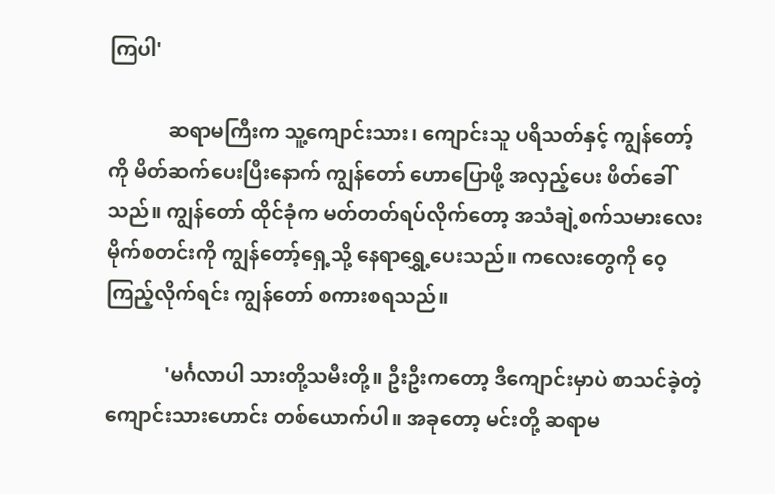ကြပါ'

            ဆရာမကြီးက သူ့ကျောင်းသား၊ ကျောင်းသူ ပရိသတ်နှင့် ကျွန်တော့်ကို မိတ်ဆက်ပေးပြီးနောက် ကျွန်တော် ဟောပြောဖို့ အလှည့်ပေး ဖိတ်ခေါ်သည်။ ကျွန်တော် ထိုင်ခုံက မတ်တတ်ရပ်လိုက်တော့ အသံချဲ့စက်သမားလေး မိုက်စတင်းကို ကျွန်တော့်ရှေ့သို့ နေရာရွှေ့ပေးသည်။ ကလေးတွေကို ဝေ့ကြည့်လိုက်ရင်း ကျွန်တော် စကားစရသည်။

            'မင်္ဂလာပါ သားတို့သမီးတို့။ ဦးဦးကတော့ ဒီကျောင်းမှာပဲ စာသင်ခဲ့တဲ့ ကျောင်းသားဟောင်း တစ်ယောက်ပါ။ အခုတော့ မင်းတို့ ဆရာမ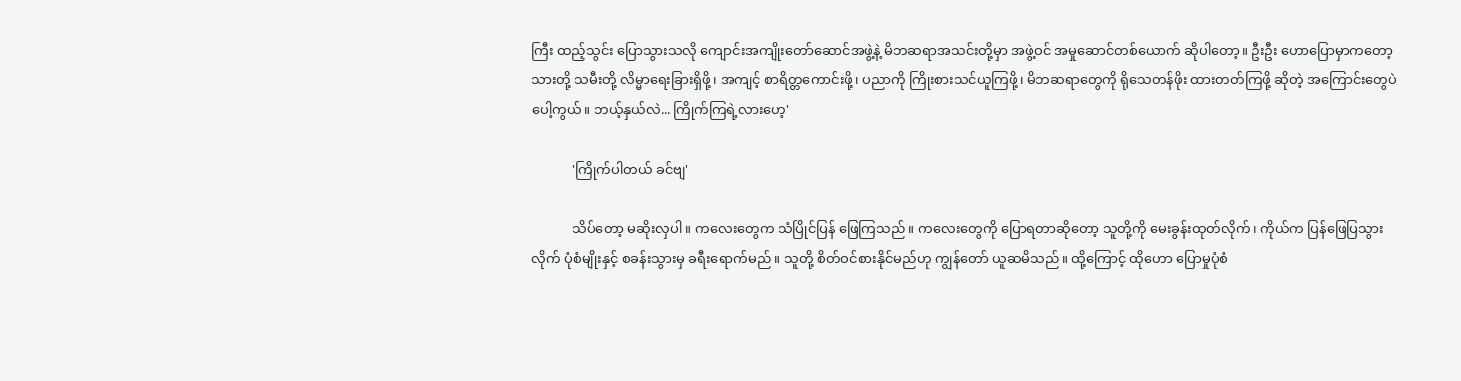ကြီး ထည့်သွင်း ပြောသွားသလို ကျောင်းအကျိုးတော်ဆောင်အဖွဲ့နဲ့ မိဘဆရာအသင်းတို့မှာ အဖွဲ့ဝင် အမှုဆောင်တစ်ယောက် ဆိုပါတော့။ ဦးဦး ဟောပြောမှာကတော့ သားတို့ သမီးတို့ လိမ္မာရေးခြားရှိဖို့၊ အကျင့် စာရိတ္တကောင်းဖို့၊ ပညာကို ကြိုးစားသင်ယူကြဖို့၊ မိဘဆရာတွေကို ရိုသေတန်ဖိုး ထားတတ်ကြဖို့ ဆိုတဲ့ အကြောင်းတွေပဲပေါ့ကွယ်။ ဘယ့်နှယ်လဲ... ကြိုက်ကြရဲ့လားဟေ့'

            'ကြိုက်ပါတယ် ခင်ဗျ'

            သိပ်တော့ မဆိုးလှပါ။ ကလေးတွေက သံပြိုင်ပြန် ဖြေကြသည်။ ကလေးတွေကို ပြောရတာဆိုတော့ သူတို့ကို မေးခွန်းထုတ်လိုက်၊ ကိုယ်က ပြန်ဖြေပြသွားလိုက် ပုံစံမျိုးနှင့် စခန်းသွားမှ ခရီးရောက်မည်။ သူတို့ စိတ်ဝင်စားနိုင်မည်ဟု ကျွန်တော် ယူဆမိသည်။ ထို့ကြောင့် ထိုဟော ပြောမှုပုံစံ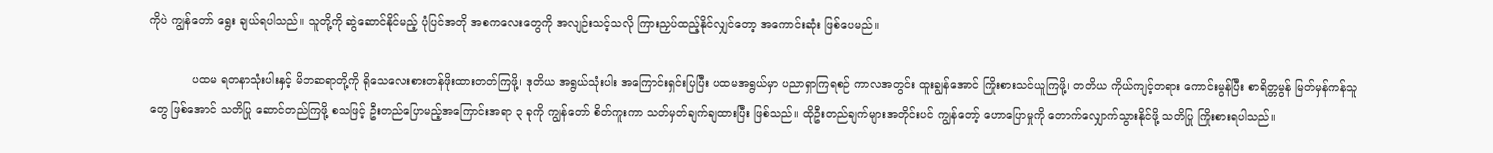ကိုပဲ ကျွန်တော် ရွေး ချယ်ရပါသည်။ သူတို့ကို ဆွဲဆောင်နိုင်မည့် ပုံပြင်အတို အစကလေးတွေကို အလျဉ်းသင့်သလို ကြားညှပ်ထည့်နိုင်လျှင်တော့ အကောင်းဆုံး ဖြစ်ပေမည်။

            ပထမ ရတနာသုံးပါးနှင့် မိဘဆရာတို့ကို ရိုသေလေးစားတန်ဖိုးထားတတ်ကြဖို့၊ ဒုတိယ အရွယ်သုံးပါး အကြောင်းရှင်းပြပြီး ပထမအရွယ်မှာ ပညာရှာကြရစဉ် ကာလအတွင်း ထူးချွန်အောင် ကြိုးစားသင်ယူကြဖို့၊ တတိယ ကိုယ်ကျင့်တရား ကောင်းမွန်ပြီး စာရိတ္တမွန် မြတ်မှန်ကန်သူတွေ ဖြစ်အောင် သတိပြု ဆောင်တည်ကြဖို့ စသဖြင့် ဦးတည်ပြောမည့်အကြောင်းအရာ ၃ ခုကို ကျွန်တော် စိတ်ကူးကာ သတ်မှတ်ချက်ချထားပြီး ဖြစ်သည်။ ထိုဦးတည်ချက်များအတိုင်းပင် ကျွန်တော့် ဟောပြောမှုကို တောက်လျှောက်သွားနိုင်ဖို့ သတိပြု ကြိုးစားရပါသည်။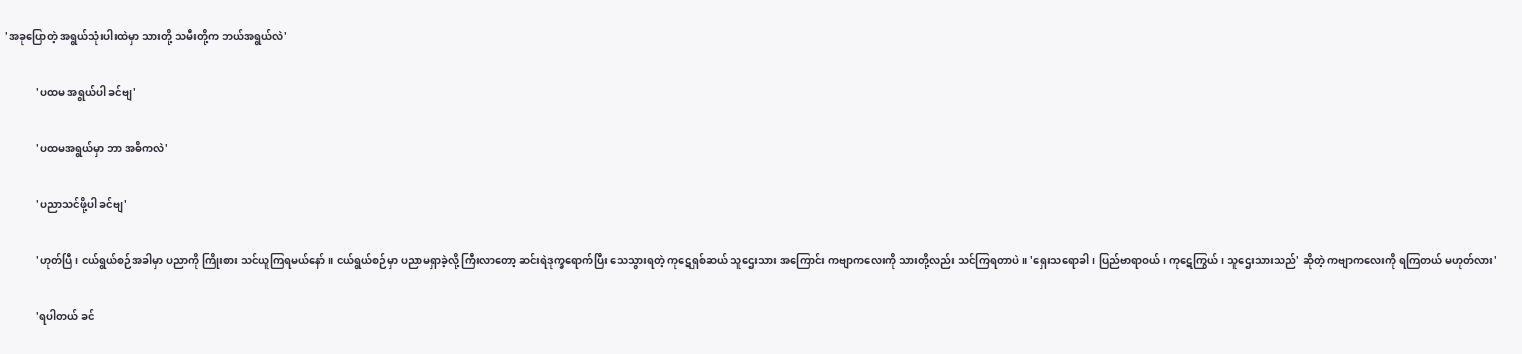'အခုပြောတဲ့ အရွယ်သုံးပါးထဲမှာ သားတို့ သမီးတို့က ဘယ်အရွယ်လဲ'

            'ပထမ အရွယ်ပါ ခင်ဗျ'

            'ပထမအရွယ်မှာ ဘာ အဓိကလဲ'

            'ပညာသင်ဖို့ပါ ခင်ဗျ'

            'ဟုတ်ပြီ၊ ငယ်ရွယ်စဉ်အခါမှာ ပညာကို ကြိုးစား သင်ယူကြရမယ်နော်။ ငယ်ရွယ်စဉ်မှာ ပညာမရှာခဲ့လို့ ကြီးလာတော့ ဆင်းရဲဒုက္ခရောက်ပြီး သေသွားရတဲ့ ကုဋေရှစ်ဆယ် သူဌေးသား အကြောင်း ကဗျာကလေးကို သားတို့လည်း သင်ကြရတာပဲ။ 'ရှေးသရောခါ၊ ပြည်ဗာရာဝယ်၊ ကု‌ဋေကြွယ်၊ သူဌေးသားသည်' ဆိုတဲ့ ကဗျာကလေးကို ရကြတယ် မဟုတ်လား'

            'ရပါတယ် ခင်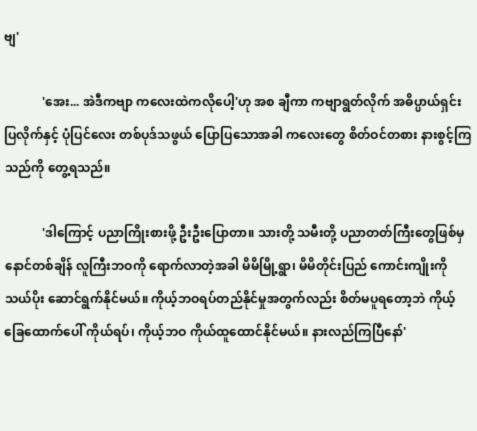ဗျ'

            'အေး... အဲဒီကဗျာ ကလေးထဲကလိုပေါ့'ဟု အစ ချီကာ ကဗျာရွတ်လိုက် အဓိပ္ပာယ်ရှင်းပြလိုက်နှင့် ပုံပြင်လေး တစ်ပုဒ်သဖွယ် ပြောပြသောအခါ ကလေးတွေ စိတ်ဝင်တစား နားစွင့်ကြသည်ကို တွေ့ရသည်။

            'ဒါကြောင့် ပညာကြိုးစားဖို့ ဦးဦးပြောတာ။ သားတို့ သမီးတို့ ပညာတတ်ကြီးတွေဖြစ်မှ နောင်တစ်ချိန် လူကြီးဘဝကို ရောက်လာတဲ့အခါ မိမိမြို့ရွာ၊ မိမိတိုင်းပြည် ကောင်းကျိုးကို သယ်ပိုး ဆောင်ရွက်နိုင်မယ်။ ကိုယ့်ဘဝရပ်တည်နိုင်မှုအတွက်လည်း စိတ်မပူရတော့ဘဲ ကိုယ့်ခြေထောက်ပေါ် ကိုယ်ရပ်၊ ကိုယ့်ဘဝ ကိုယ်ထူထောင်နိုင်မယ်။ နားလည်ကြပြီနော်'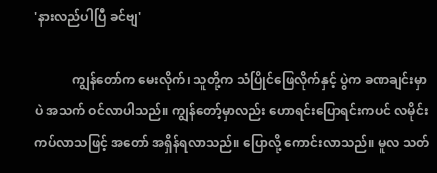'နားလည်ပါပြီ ခင်ဗျ'

            ကျွန်တော်က မေးလိုက်၊ သူတို့က သံပြိုင်ဖြေလိုက်နှင့် ပွဲက ခဏချင်းမှာပဲ အသက် ဝင်လာပါသည်။ ကျွန်တော့်မှာလည်း ဟောရင်းပြောရင်းကပင် လမိုင်းကပ်လာသဖြင့် အတော် အရှိန်ရလာသည်။ ပြောလို့ ကောင်းလာသည်။ မူလ သတ်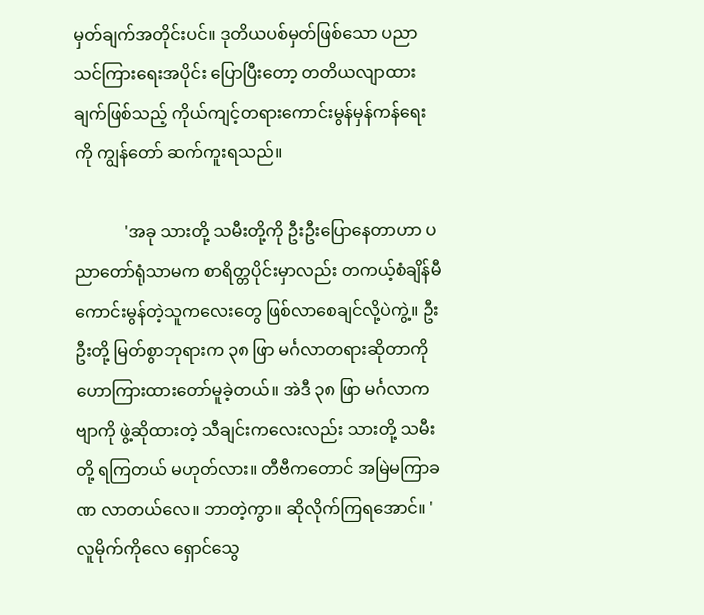မှတ်ချက်အတိုင်းပင်။ ဒုတိယပစ်မှတ်ဖြစ်သော ပညာသင်ကြားရေးအပိုင်း ပြောပြီးတော့ တတိယလျာထားချက်ဖြစ်သည့် ကိုယ်ကျင့်တရားကောင်းမွန်မှန်ကန်ရေးကို ကျွန်တော် ဆက်ကူးရသည်။

            'အခု သားတို့ သမီးတို့ကို ဦးဦးပြောနေတာဟာ ပညာတော်ရုံသာမက စာရိတ္တပိုင်းမှာလည်း တကယ့်စံချိန်မီ ကောင်းမွန်တဲ့သူကလေးတွေ ဖြစ်လာစေချင်လို့ပဲကွဲ့။ ဦးဦးတို့ မြတ်စွာဘုရားက ၃၈ ဖြာ မင်္ဂလာတရားဆိုတာကို ဟောကြားထားတော်မူခဲ့တယ်။ အဲဒီ ၃၈ ဖြာ မင်္ဂလာကဗျာကို ဖွဲ့ဆိုထားတဲ့ သီချင်းကလေးလည်း သားတို့ သမီးတို့ ရကြတယ် မဟုတ်လား။ တီဗီကတောင် အမြဲမကြာခဏ လာတယ်လေ။ ဘာတဲ့ကွာ။ ဆိုလိုက်ကြရအောင်။ 'လူမိုက်ကိုလေ ရှောင်သွေ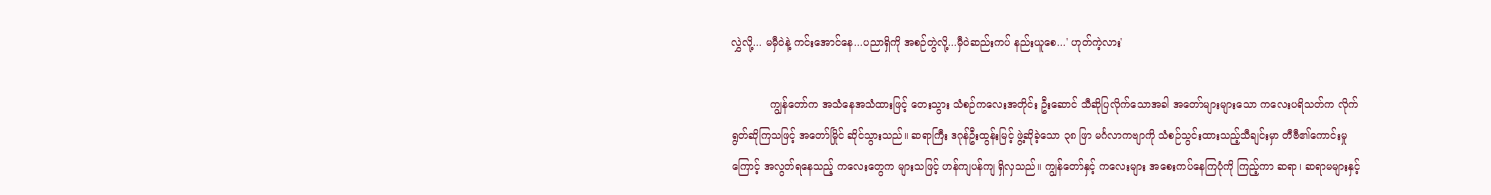လွှဲလို့... မမှီဝဲနဲ့ ကင်းအောင်နေ...ပညာရှိကို အစဉ်တွဲလို့...မှီဝဲဆည်းကပ် နည်းယူစေ...' ဟုတ်ကဲ့လား'

            ကျွန်တော်က အသံနေအသံထားဖြင့် တေးသွား သံစဉ်ကလေးအတိုင်း ဦးဆောင် သီဆိုပြလိုက်သောအခါ အတော်များများသော ကလေးပရိသတ်က လိုက်ရွတ်ဆိုကြသဖြင့် အတော်မြိုင် ဆိုင်သွားသည်။ ဆရာကြီး ဒဂုန်ဦးထွန်းမြင့် ဖွဲ့ဆိုခဲ့သော ၃၈ ဖြာ မင်္ဂလာကဗျာကို သံစဉ်သွင်းထားသည့်သီချင်းမှာ တီဗီ၏ကောင်းမှုကြောင့် အလွတ်ရနေသည့် ကလေးတွေက များသဖြင့် ဟန်ကျပန်ကျ ရှိလှသည်။ ကျွန်တော်နှင့် ကလေးများ အစေးကပ်နေကြပုံကို ကြည့်ကာ ဆရာ၊ ဆရာမများနှင့်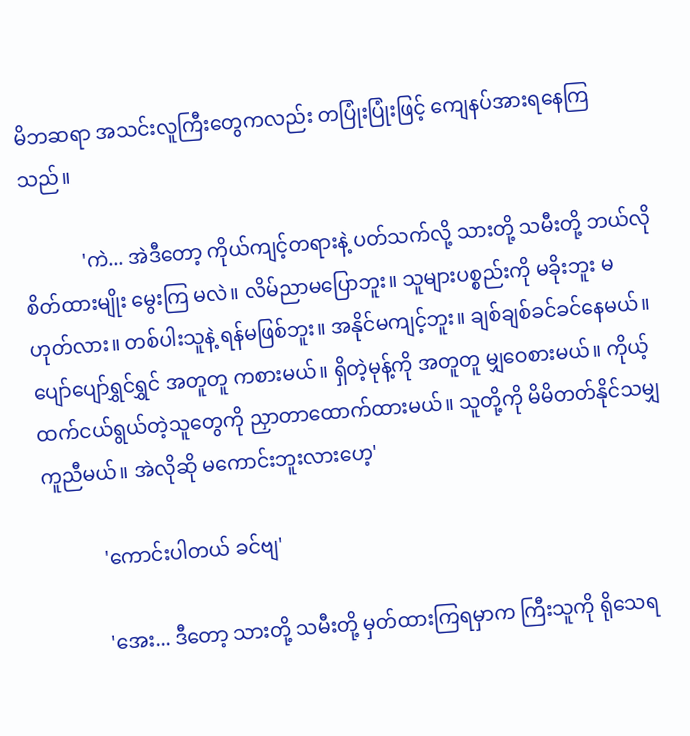မိဘဆရာ အသင်းလူကြီးတွေကလည်း တပြုံးပြုံးဖြင့် ကျေနပ်အားရနေကြသည်။

            'ကဲ... အဲဒီတော့ ကိုယ်ကျင့်တရားနဲ့ ပတ်သက်လို့ သားတို့ သမီးတို့ ဘယ်လို စိတ်ထားမျိုး မွေးကြ မလဲ။ လိမ်ညာမပြောဘူး။ သူများပစ္စည်းကို မခိုးဘူး မဟုတ်လား။ တစ်ပါးသူနဲ့ ရန်မဖြစ်ဘူး။ အနိုင်မကျင့်ဘူး။ ချစ်ချစ်ခင်ခင်နေမယ်။ ပျော်ပျော်ရွှင်ရွှင် အတူတူ ကစားမယ်။ ရှိတဲ့မုန့်ကို အတူတူ မျှဝေစားမယ်။ ကိုယ့်ထက်ငယ်ရွယ်တဲ့သူတွေကို ညှာတာထောက်ထားမယ်။ သူတို့ကို မိမိတတ်နိုင်သမျှ ကူညီမယ်။ အဲလိုဆို မကောင်းဘူးလားဟေ့'

            'ကောင်းပါတယ် ခင်ဗျ'

            'အေး... ဒီတော့ သားတို့ သမီးတို့ မှတ်ထားကြရမှာက ကြီးသူကို ရိုသေရ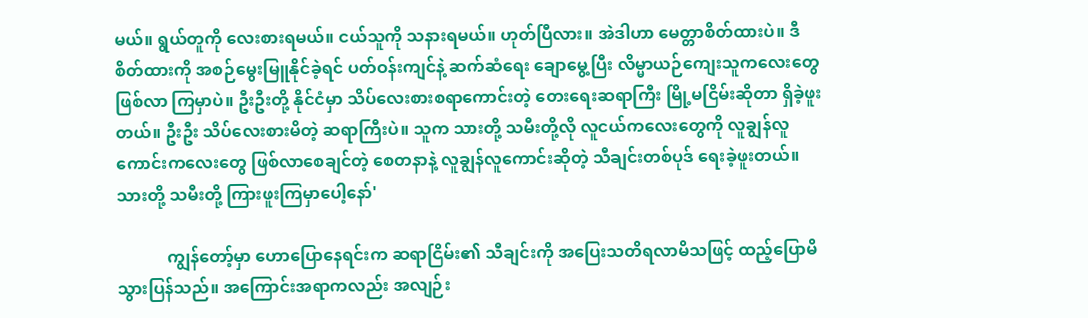မယ်။ ရွယ်တူကို လေးစားရမယ်။ ငယ်သူကို သနားရမယ်။ ဟုတ်ပြီလား။ အဲဒါဟာ မေတ္တာစိတ်ထားပဲ။ ဒီ စိတ်ထားကို အစဉ်မွေးမြူနိုင်ခဲ့ရင် ပတ်ဝန်းကျင်နဲ့ ဆက်ဆံရေး ချောမွေ့ပြီး လိမ္မာယဉ်ကျေးသူကလေးတွေ ဖြစ်လာ ကြမှာပဲ။ ဦးဦးတို့ နိုင်ငံမှာ သိပ်လေးစားစရာကောင်းတဲ့ တေးရေးဆရာကြီး မြို့မငြိမ်းဆိုတာ ရှိခဲ့ဖူးတယ်။ ဦးဦး သိပ်လေးစားမိတဲ့ ဆရာကြီးပဲ။ သူက သားတို့ သမီးတို့လို လူငယ်ကလေးတွေကို လူချွန်လူကောင်းကလေးတွေ ဖြစ်လာစေချင်တဲ့ စေတနာနဲ့ လူချွန်လူကောင်းဆိုတဲ့ သီချင်းတစ်ပုဒ် ရေးခဲ့ဖူးတယ်။ သားတို့ သမီးတို့ ကြားဖူးကြမှာပေါ့နော်'

            ကျွန်တော့်မှာ ဟောပြောနေရင်းက ဆရာငြိမ်း၏ သီချင်းကို အပြေးသတိရလာမိသဖြင့် ထည့်ပြောမိသွားပြန်သည်။ အကြောင်းအရာကလည်း အလျဉ်း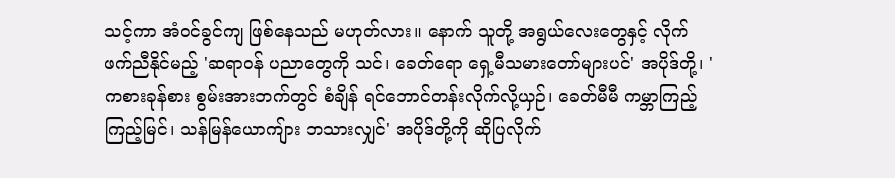သင့်ကာ အံဝင်ခွင်ကျ ဖြစ်နေသည် မဟုတ်လား။ နောက် သူတို့ အရွယ်လေးတွေနှင့် လိုက်ဖက်ညီနိုင်မည့် 'ဆရာဝန် ပညာတွေကို သင်၊ ခေတ်ရော ရှေ့မီသမားတော်များပင်' အပိုဒ်တို့၊ 'ကစားခုန်စား စွမ်းအားဘက်တွင် စံချိန် ရင်ဘောင်တန်းလိုက်လို့ယှဉ်၊ ခေတ်မီမီ ကမ္ဘာကြည့်ကြည့်မြင်၊ သန်မြန်ယောကျ်ား ဘသားလျှင်' အပိုဒ်တို့ကို ဆိုပြလိုက်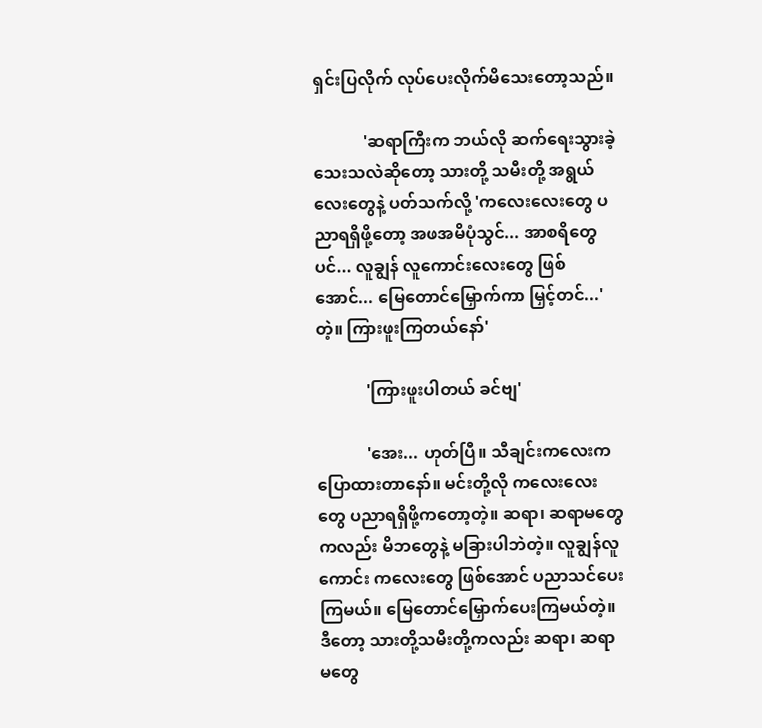ရှင်းပြလိုက် လုပ်ပေးလိုက်မိသေးတော့သည်။

            'ဆရာကြီးက ဘယ်လို ဆက်ရေးသွားခဲ့သေးသလဲဆိုတော့ သားတို့ သမီးတို့ အရွယ်လေးတွေနဲ့ ပတ်သက်လို့ 'ကလေးလေးတွေ ပညာရရှိဖို့တော့ အဖအမိပုံသွင်... အာစရိတွေပင်... လူချွန် လူကောင်းလေးတွေ ဖြစ်အောင်... မြေတောင်မြှောက်ကာ မြှင့်တင်...' တဲ့။ ကြားဖူးကြတယ်နော်'

            'ကြားဖူးပါတယ် ခင်ဗျ'

            'အေး... ဟုတ်ပြီ။ သီချင်းကလေးက ပြောထားတာနော်။ မင်းတို့လို ကလေးလေးတွေ ပညာရရှိဖို့ကတော့တဲ့။ ဆရာ၊ ဆရာမတွေကလည်း မိဘတွေနဲ့ မခြားပါဘဲတဲ့။ လူချွန်လူကောင်း ကလေးတွေ ဖြစ်အောင် ပညာသင်ပေးကြမယ်။ မြေတောင်မြှောက်ပေးကြမယ်တဲ့။ ဒီတော့ သားတို့သမီးတို့ကလည်း ဆရာ၊ ဆရာမတွေ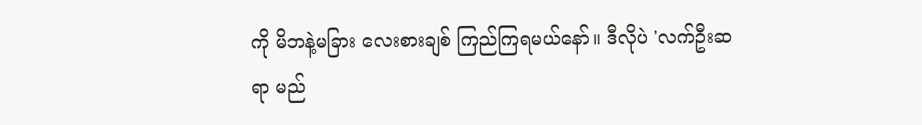ကို မိဘနဲ့မခြား လေးစားချစ် ကြည်ကြရမယ်နော်။ ဒီလိုပဲ 'လက်ဦးဆရာ မည်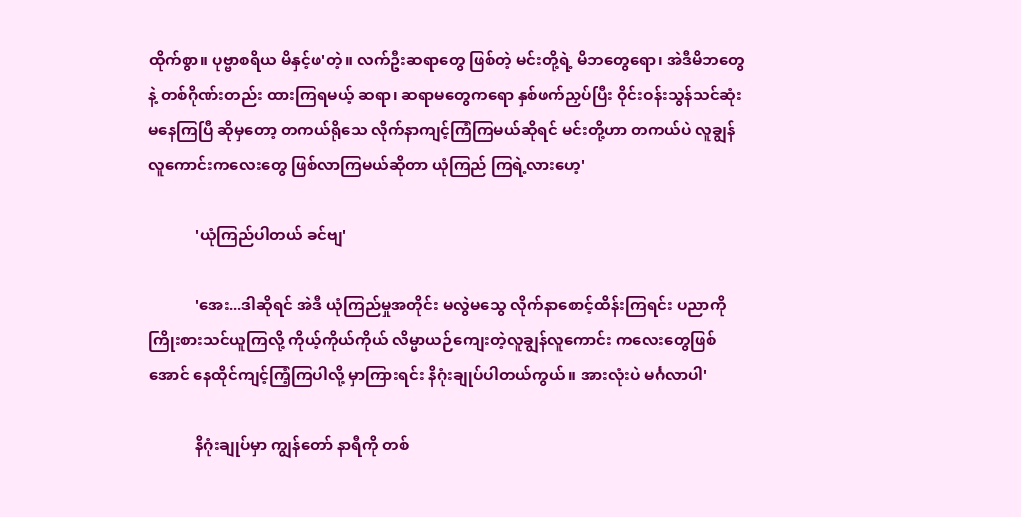ထိုက်စွာ။ ပုဗ္ဗာစရိယ မိနှင့်ဖ'တဲ့။ လက်ဦးဆရာတွေ ဖြစ်တဲ့ မင်းတို့ရဲ့ မိဘတွေရော၊ အဲဒီမိဘတွေနဲ့ တစ်ဂိုဏ်းတည်း ထားကြရမယ့် ဆရာ၊ ဆရာမတွေကရော နှစ်ဖက်ညှပ်ပြီး ဝိုင်းဝန်းသွန်သင်ဆုံးမနေကြပြီ ဆိုမှတော့ တကယ်ရိုသေ လိုက်နာကျင့်ကြံကြမယ်ဆိုရင် မင်းတို့ဟာ တကယ်ပဲ လူချွန်လူကောင်းကလေးတွေ ဖြစ်လာကြမယ်ဆိုတာ ယုံကြည် ကြရဲ့လားဟေ့'

            'ယုံကြည်ပါတယ် ခင်ဗျ'

            'အေး...ဒါဆိုရင် အဲဒီ ယုံကြည်မှုအတိုင်း မလွဲမသွေ လိုက်နာစောင့်ထိန်းကြရင်း ပညာကို ကြိုးစားသင်ယူကြလို့ ကိုယ့်ကိုယ်ကိုယ် လိမ္မာယဉ်ကျေးတဲ့လူချွန်လူကောင်း ကလေးတွေဖြစ်အောင် နေထိုင်ကျင့်ကြံ့ကြပါလို့ မှာကြားရင်း နိဂုံးချုပ်ပါတယ်ကွယ်။ အားလုံးပဲ မင်္ဂလာပါ'

            နိဂုံးချုပ်မှာ ကျွန်တော် နာရီကို တစ်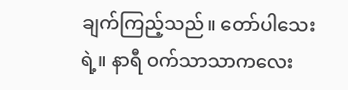ချက်ကြည့်သည်။ တော်ပါသေးရဲ့။ နာရီ ဝက်သာသာကလေး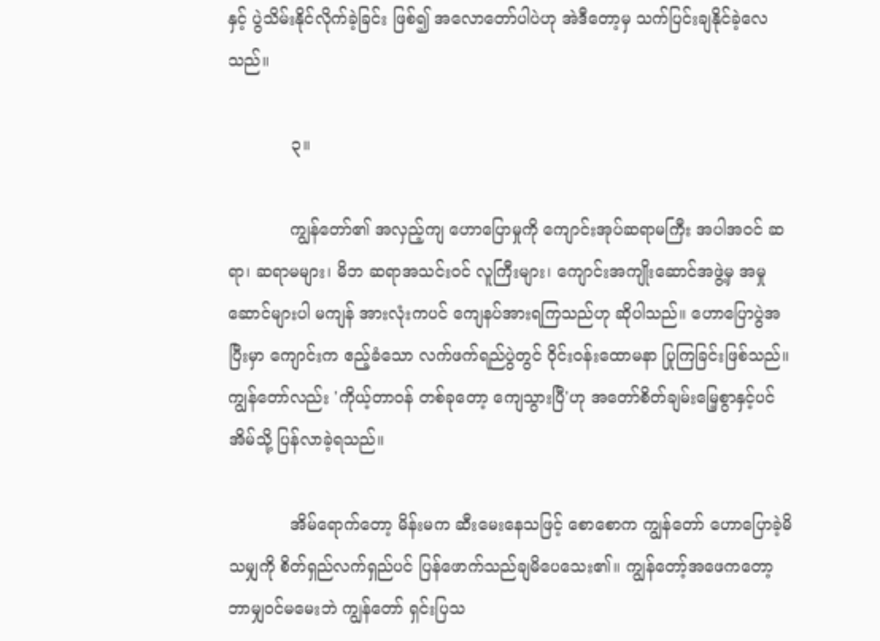နှင့် ပွဲသိမ်းနိုင်လိုက်ခဲ့ခြင်း ဖြစ်၍ အလောတော်ပါပဲဟု အဲဒီတော့မှ သက်ပြင်းချနိုင်ခဲ့လေသည်။

            ၃။

            ကျွန်တော်၏ အလှည့်ကျ ဟောပြောမှုကို ကျောင်းအုပ်ဆရာမကြီး အပါအဝင် ဆရာ၊ ဆရာမများ၊ မိဘ ဆရာအသင်းဝင် လူကြီးများ၊ ကျောင်းအကျိုးဆောင်အဖွဲ့မှ အမှုဆောင်များပါ မကျန် အားလုံးကပင် ကျေနပ်အားရကြသည်ဟု ဆိုပါသည်။ ဟောပြောပွဲအပြီးမှာ ကျောင်းက ဧည့်ခံသော လက်ဖက်ရည်ပွဲတွင် ဝိုင်းဝန်းထောမနာ ပြုကြခြင်းဖြစ်သည်။ ကျွန်တော်လည်း 'ကိုယ့်တာဝန် တစ်ခုတော့ ကျေသွားပြီ'ဟု အတော်စိတ်ချမ်းမြေ့စွာနှင့်ပင် အိမ်သို့ ပြန်လာခဲ့ရသည်။

            အိမ်ရောက်တော့ မိန်းမက ဆီးမေးနေသဖြင့် စောစောက ကျွန်တော် ဟောပြောခဲ့မိသမျှကို စိတ်ရှည်လက်ရှည်ပင် ပြန်ဖောက်သည်ချမိပေသေး၏။ ကျွန်တော့်အဖေကတော့ ဘာမျှဝင်မမေးဘဲ ကျွန်တော် ရှင်းပြသ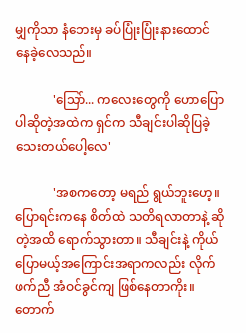မျှကိုသာ နံဘေးမှ ခပ်ပြုံးပြုံးနားထောင် နေခဲ့လေသည်။

            'သြော်... ကလေးတွေကို ဟောပြောပါဆိုတဲ့အထဲက ရှင်က သီချင်းပါဆိုပြခဲ့ သေးတယ်ပေါ့လေ'

            'အစကတော့ မရည် ရွယ်ဘူးဟေ့။ ပြောရင်းကနေ စိတ်ထဲ သတိရလာတာနဲ့ ဆိုတဲ့အထိ ရောက်သွားတာ။ သီချင်းနဲ့ ကိုယ်ပြောမယ့်အကြောင်းအရာကလည်း လိုက်ဖက်ညီ အံဝင်ခွင်ကျ ဖြစ်နေတာကိုး။ တောက်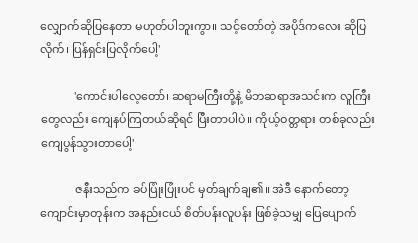လျှောက်ဆိုပြနေတာ မဟုတ်ပါဘူးကွာ။ သင့်တော်တဲ့ အပိုဒ်ကလေး ဆိုပြလိုက်၊ ပြန်ရှင်းပြလိုက်ပေါ့'

            'ကောင်းပါလေ့တော်၊ ဆရာမကြီးတို့နဲ့ မိဘဆရာအသင်းက လူကြီးတွေလည်း ကျေနပ်ကြတယ်ဆိုရင် ပြီးတာပါပဲ။ ကိုယ့်ဝတ္တရား တစ်ခုလည်း ကျေပွန်သွားတာပေါ့'

            ဇနီးသည်က ခပ်ပြုံးပြုံးပင် မှတ်ချက်ချ၏။ အဲဒီ နောက်တော့ ကျောင်းမှာတုန်းက အနည်းငယ် စိတ်ပန်းလူပန်း ဖြစ်ခဲ့သမျှ ပြေပျောက်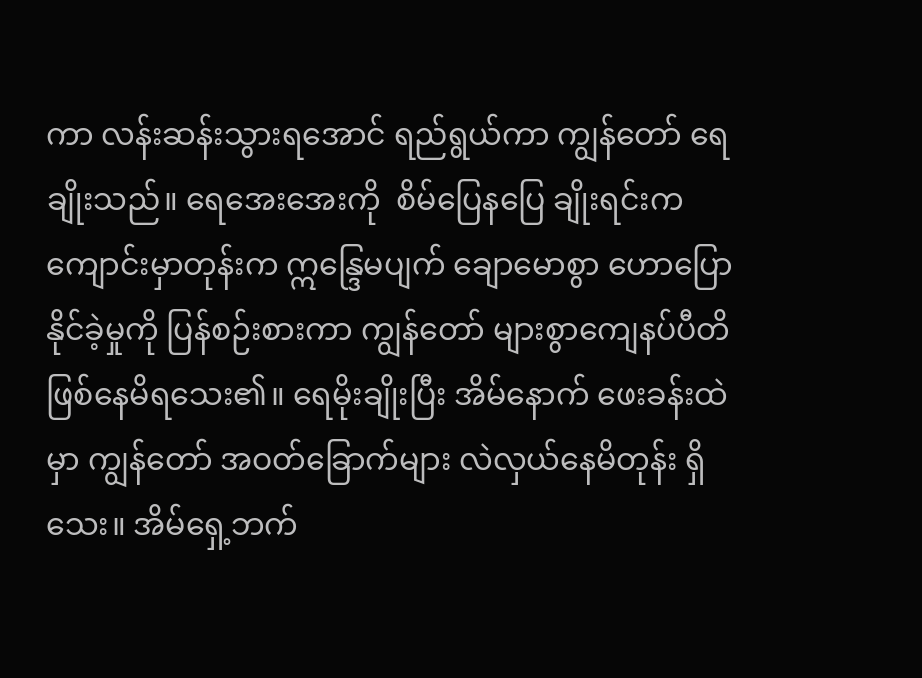ကာ လန်းဆန်းသွားရအောင် ရည်ရွယ်ကာ ကျွန်တော် ရေချိုးသည်။ ရေအေးအေးကို  စိမ်ပြေနပြေ ချိုးရင်းက ကျောင်းမှာတုန်းက ဣန္ဒြေမပျက် ချောမောစွာ ဟောပြောနိုင်ခဲ့မှုကို ပြန်စဉ်းစားကာ ကျွန်တော် များစွာကျေနပ်ပီတိ ဖြစ်နေမိရသေး၏။ ရေမိုးချိုးပြီး အိမ်နောက် ဖေးခန်းထဲမှာ ကျွန်တော် အဝတ်ခြောက်များ လဲလှယ်နေမိတုန်း ရှိသေး။ အိမ်ရှေ့ဘက်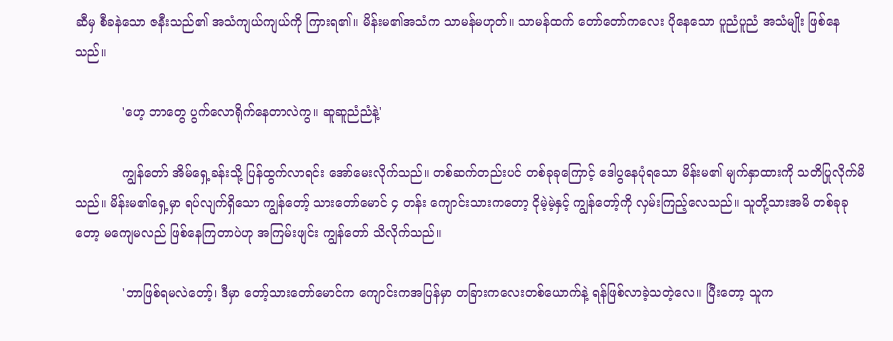ဆီမှ စီခနဲသော ဇနီးသည်၏ အသံကျယ်ကျယ်ကို ကြားရ၏။ မိန်းမ၏အသံက သာမန်မဟုတ်။ သာမန်ထက် တော်တော်ကလေး ပိုနေသော ပူညံပူညံ အသံမျိုး ဖြစ်နေသည်။

            'ဟေ့ ဘာတွေ ပွက်လောရိုက်နေတာလဲကွ။ ဆူဆူညံညံနဲ့'

            ကျွန်တော် အိမ်ရှေ့ခန်းသို့ ပြန်ထွက်လာရင်း အော်မေးလိုက်သည်။ တစ်ဆက်တည်းပင် တစ်ခုခုကြောင့် ဒေါပွနေပုံရသော မိန်းမ၏ မျက်နှာထားကို သတိပြုလိုက်မိသည်။ မိန်းမ၏ရှေ့မှာ ရပ်လျက်ရှိသော ကျွန်တော့် သားတော်မောင် ၄ တန်း ကျောင်းသားကတော့ ငိုမဲ့မဲ့နှင့် ကျွန်တော့်ကို လှမ်းကြည့်လေသည်။ သူတို့သားအမိ တစ်ခုခုတော့ မကျေမလည် ဖြစ်နေကြတာပဲဟု အကြမ်းဖျင်း ကျွန်တော် သိလိုက်သည်။

            'ဘာဖြစ်ရမလဲတော့်၊ ဒီမှာ တော့်သားတော်မောင်က ကျောင်းကအပြန်မှာ တခြားကလေးတစ်ယောက်နဲ့ ရန်ဖြစ်လာခဲ့သတဲ့လေ။ ပြီးတော့ သူက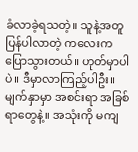ခံလာခဲ့ရသတဲ့။ သူနဲ့အတူ ပြန်ပါလာတဲ့ ကလေးက ပြောသွားတယ်။ ဟုတ်မှာပါပဲ။ ဒီမှာလာကြည့်ပါဦး။ မျက်နှာမှာ အစင်းရာ အခြစ်ရာတွေနဲ့။ အသုံးကို မကျ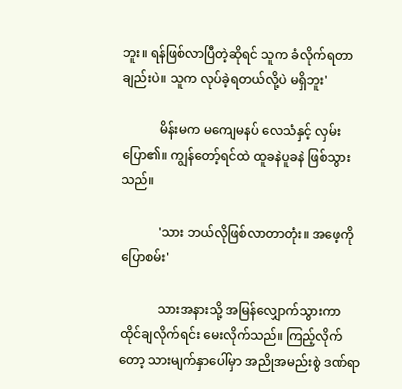ဘူး။ ရန်ဖြစ်လာပြီတဲ့ဆိုရင် သူက ခံလိုက်ရတာချည်းပဲ။ သူက လုပ်ခဲ့ရတယ်လို့ပဲ မရှိဘူး'

            မိန်းမက မကျေမနပ် လေသံနှင့် လှမ်းပြော၏။ ကျွန်တော့်ရင်ထဲ ထူခနဲပူခနဲ ဖြစ်သွားသည်။

            'သား ဘယ်လိုဖြစ်လာတာတုံး။ အဖေ့ကို ပြောစမ်း'

            သားအနားသို့ အမြန်လျှောက်သွားကာ ထိုင်ချလိုက်ရင်း မေးလိုက်သည်။ ကြည့်လိုက်တော့ သားမျက်နှာပေါ်မှာ အညိုအမည်းစွဲ ဒဏ်ရာ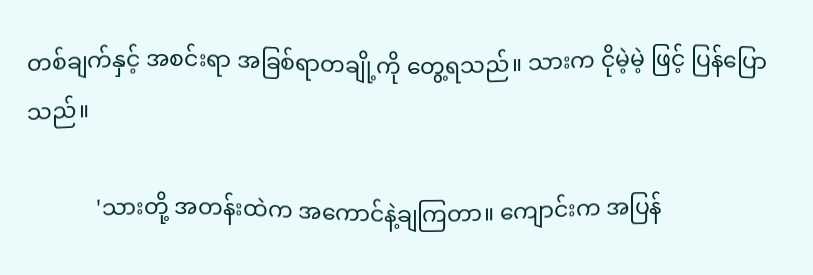တစ်ချက်နှင့် အစင်းရာ အခြစ်ရာတချို့ကို တွေ့ရသည်။ သားက ငိုမဲ့မဲ့ ဖြင့် ပြန်ပြောသည်။

            'သားတို့ အတန်းထဲက အကောင်နဲ့ချကြတာ။ ကျောင်းက အပြန်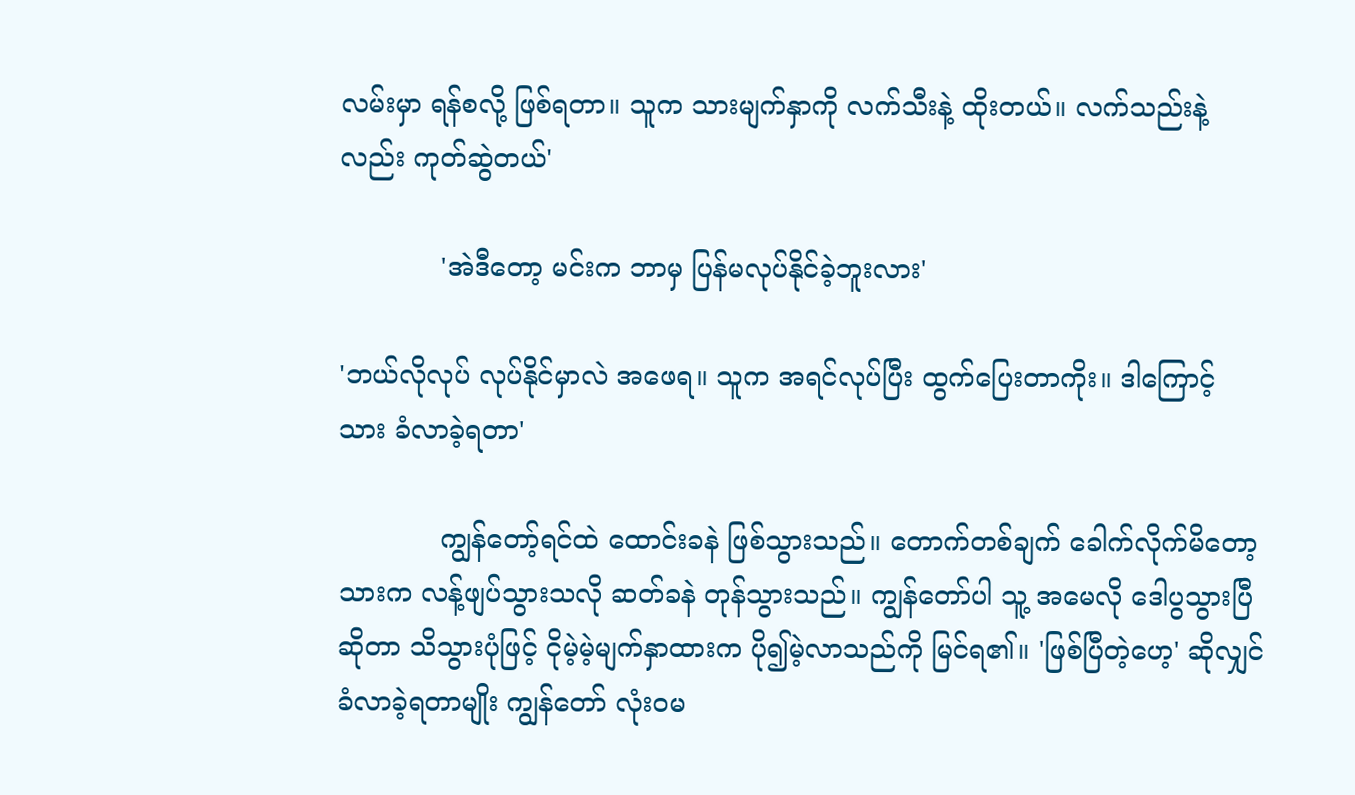လမ်းမှာ ရန်စလို့ ဖြစ်ရတာ။ သူက သားမျက်နှာကို လက်သီးနဲ့ ထိုးတယ်။ လက်သည်းနဲ့လည်း ကုတ်ဆွဲတယ်'

            'အဲဒီတော့ မင်းက ဘာမှ ပြန်မလုပ်နိုင်ခဲ့ဘူးလား'

'ဘယ်လိုလုပ် လုပ်နိုင်မှာလဲ အဖေရ။ သူက အရင်လုပ်ပြီး ထွက်ပြေးတာကိုး။ ဒါကြောင့် သား ခံလာခဲ့ရတာ'

            ကျွန်တော့်ရင်ထဲ ထောင်းခနဲ ဖြစ်သွားသည်။ တောက်တစ်ချက် ခေါက်လိုက်မိတော့ သားက လန့်ဖျပ်သွားသလို ဆတ်ခနဲ တုန်သွားသည်။ ကျွန်တော်ပါ သူ့ အမေလို ဒေါပွသွားပြီဆိုတာ သိသွားပုံဖြင့် ငိုမဲ့မဲ့မျက်နှာထားက ပို၍မဲ့လာသည်ကို မြင်ရ၏။ 'ဖြစ်ပြီတဲ့ဟေ့' ဆိုလျှင် ခံလာခဲ့ရတာမျိုး ကျွန်တော် လုံးဝမ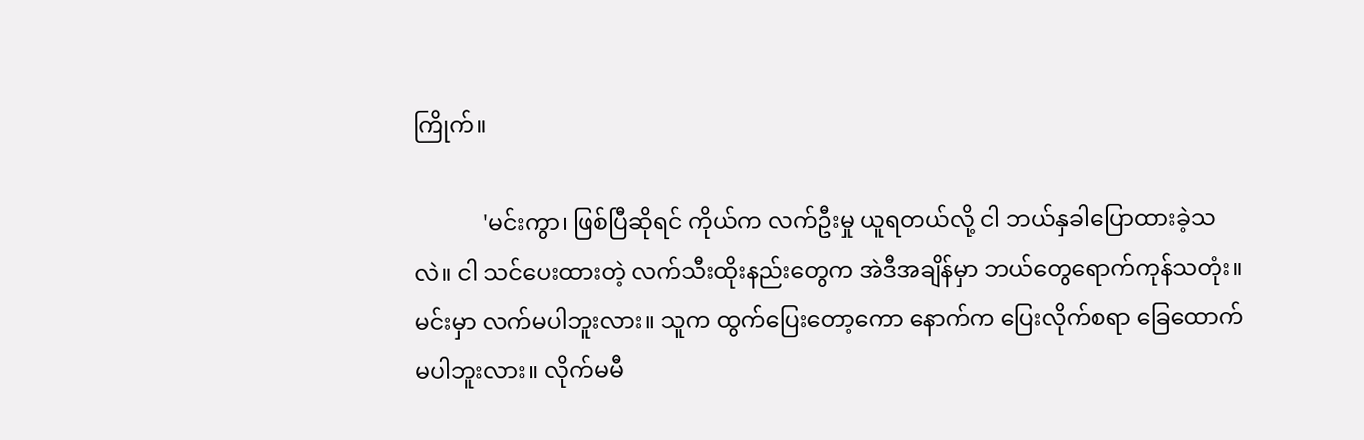ကြိုက်။

            'မင်းကွာ၊ ဖြစ်ပြီဆိုရင် ကိုယ်က လက်ဦးမှု ယူရတယ်လို့ ငါ ဘယ်နှခါပြောထားခဲ့သလဲ။ ငါ သင်ပေးထားတဲ့ လက်သီးထိုးနည်းတွေက အဲဒီအချိန်မှာ ဘယ်တွေရောက်ကုန်သတုံး။ မင်းမှာ လက်မပါဘူးလား။ သူက ထွက်ပြေးတော့ကော နောက်က ပြေးလိုက်စရာ ခြေထောက်မပါဘူးလား။ လိုက်မမီ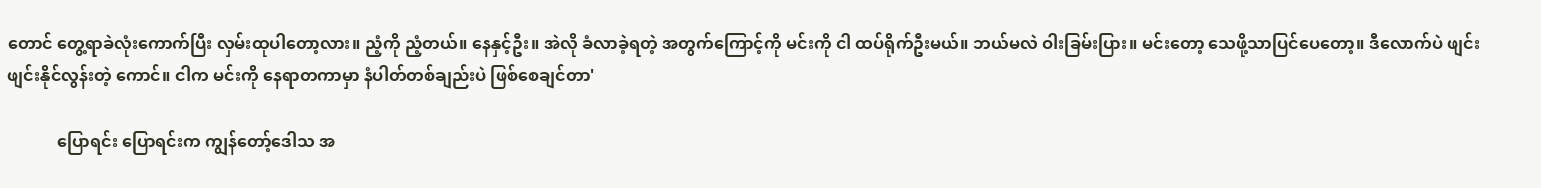တောင် တွေ့ရာခဲလုံးကောက်ပြီး လှမ်းထုပါတော့လား။ ညံ့ကို ညံ့တယ်။ နေနှင့်ဦး။ အဲလို ခံလာခဲ့ရတဲ့ အတွက်ကြောင့်ကို မင်းကို ငါ ထပ်ရိုက်ဦးမယ်။ ဘယ်မလဲ ဝါးခြမ်းပြား။ မင်းတော့ သေဖို့သာပြင်ပေတော့။ ဒီလောက်ပဲ ဖျင်းဖျင်းနိုင်လွန်းတဲ့ ကောင်။ ငါက မင်းကို နေရာတကာမှာ နံပါတ်တစ်ချည်းပဲ ဖြစ်စေချင်တာ'

            ပြောရင်း ပြောရင်းက ကျွန်တော့်ဒေါသ အ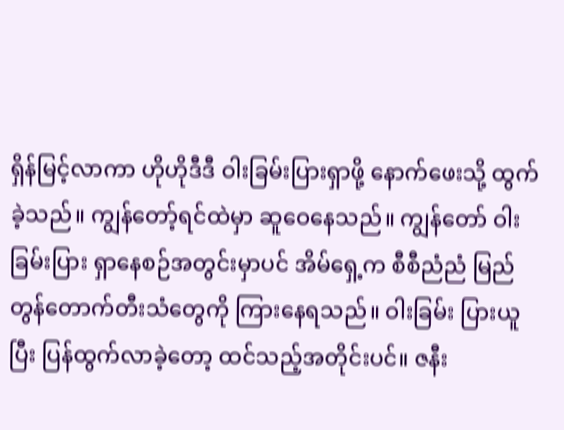ရှိန်မြင့်လာကာ ဟိုဟိုဒီဒီ ဝါးခြမ်းပြားရှာဖို့ နောက်ဖေးသို့ ထွက်ခဲ့သည်။ ကျွန်တော့်ရင်ထဲမှာ ဆူဝေနေသည်။ ကျွန်တော် ဝါးခြမ်းပြား ရှာနေစဉ်အတွင်းမှာပင် အိမ်ရှေ့က စီစီညံညံ မြည်တွန်တောက်တီးသံတွေကို ကြားနေရသည်။ ဝါးခြမ်း ပြားယူပြီး ပြန်ထွက်လာခဲ့တော့ ထင်သည့်အတိုင်းပင်။ ဇနီး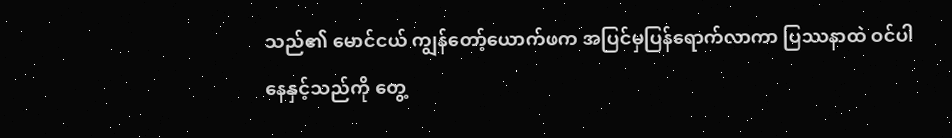သည်၏ မောင်ငယ် ကျွန်တော့်ယောက်ဖက အပြင်မှပြန်ရောက်လာကာ ပြဿနာထဲ ဝင်ပါနေနှင့်သည်ကို တွေ့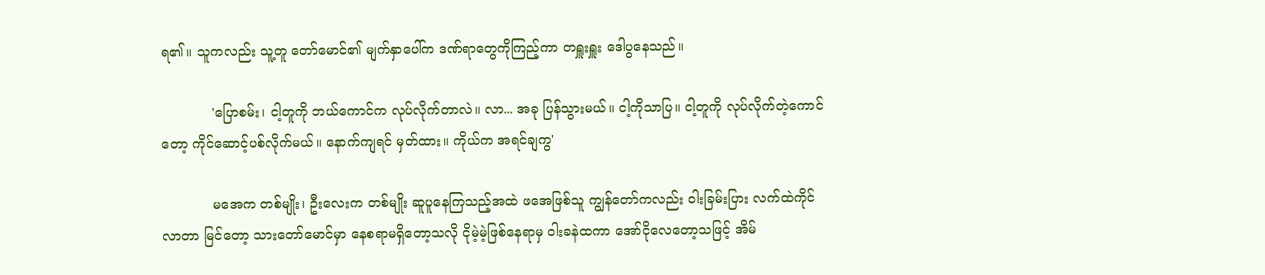ရ၏။ သူကလည်း သူ့တူ တော်မောင်၏ မျက်နှာပေါ်က ဒဏ်ရာတွေကိုကြည့်ကာ တရှူးရှူး ဒေါပွနေသည်။

            'ပြောစမ်း၊ ငါ့တူကို ဘယ်ကောင်က လုပ်လိုက်တာလဲ။ လာ... အခု ပြန်သွားမယ်။ ငါ့ကိုသာပြ။ ငါ့တူကို လုပ်လိုက်တဲ့ကောင်တော့ ကိုင်ဆောင့်ပစ်လိုက်မယ်။ နောက်ကျရင် မှတ်ထား။ ကိုယ်က အရင်ချကွ'

            မအေက တစ်မျိုး၊ ဦးလေးက တစ်မျိုး ဆူပူနေကြသည့်အထဲ ဖအေဖြစ်သူ ကျွန်တော်ကလည်း ဝါးခြမ်းပြား လက်ထဲကိုင်လာတာ မြင်တော့ သားတော်မောင်မှာ နေစရာမရှိတော့သလို ငိုမဲ့မဲ့ဖြစ်နေရာမှ ဝါးခနဲထကာ အော်ငိုလေတော့သဖြင့် အိမ်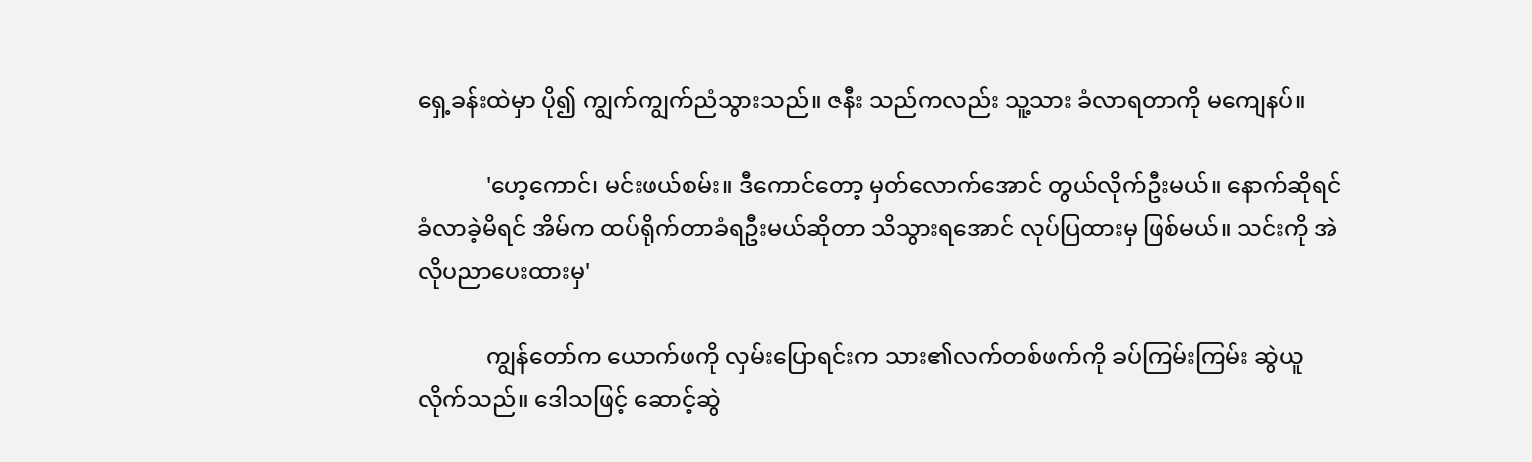ရှေ့ခန်းထဲမှာ ပို၍ ကျွက်ကျွက်ညံသွားသည်။ ဇနီး သည်ကလည်း သူ့သား ခံလာရတာကို မကျေနပ်။

            'ဟေ့ကောင်၊ မင်းဖယ်စမ်း။ ဒီကောင်တော့ မှတ်လောက်အောင် တွယ်လိုက်ဦးမယ်။ နောက်ဆိုရင် ခံလာခဲ့မိရင် အိမ်က ထပ်ရိုက်တာခံရဦးမယ်ဆိုတာ သိသွားရအောင် လုပ်ပြထားမှ ဖြစ်မယ်။ သင်းကို အဲလိုပညာပေးထားမှ'

            ကျွန်တော်က ယောက်ဖကို လှမ်းပြောရင်းက သား၏လက်တစ်ဖက်ကို ခပ်ကြမ်းကြမ်း ဆွဲယူလိုက်သည်။ ဒေါသဖြင့် ဆောင့်ဆွဲ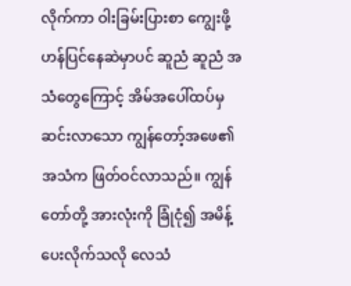လိုက်ကာ ဝါးခြမ်းပြားစာ ကျွေးဖို့ ဟန်ပြင်နေဆဲမှာပင် ဆူညံ ဆူညံ အသံတွေကြောင့် အိမ်အပေါ်ထပ်မှ ဆင်းလာသော ကျွန်တော့်အဖေ၏ အသံက ဖြတ်ဝင်လာသည်။ ကျွန်တော်တို့ အားလုံးကို ခြုံငုံ၍ အမိန့်ပေးလိုက်သလို လေသံ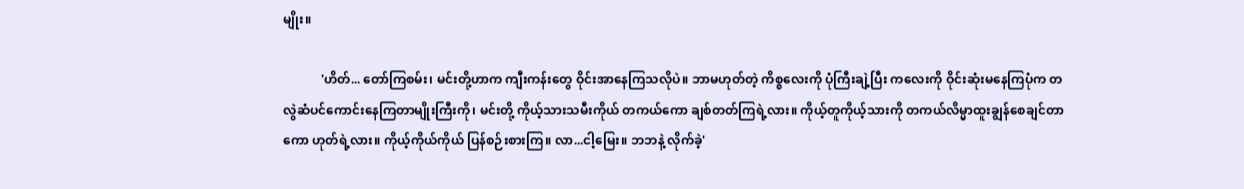မျိုး။

            'ဟိတ်... တော်ကြစမ်း၊ မင်းတို့ဟာက ကျီးကန်းတွေ ဝိုင်းအာနေကြသလိုပဲ။ ဘာမဟုတ်တဲ့ ကိစ္စလေးကို ပုံကြီးချဲ့ပြီး ကလေးကို ဝိုင်းဆုံးမနေကြပုံက တလွဲဆံပင်ကောင်းနေကြတာမျိုးကြီးကို၊ မင်းတို့ ကိုယ့်သားသမီးကိုယ် တကယ်ကော ချစ်တတ်ကြရဲ့လား။ ကိုယ့်တူကိုယ့်သားကို တကယ်လိမ္မာထူးချွန်စေချင်တာကော ဟုတ်ရဲ့လား။ ကိုယ့်ကိုယ်ကိုယ် ပြန်စဉ်းစားကြ။ လာ...ငါ့မြေး။ ဘဘနဲ့ လိုက်ခဲ့'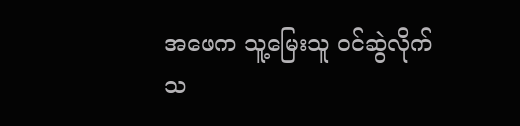အဖေက သူ့မြေးသူ ဝင်ဆွဲလိုက်သ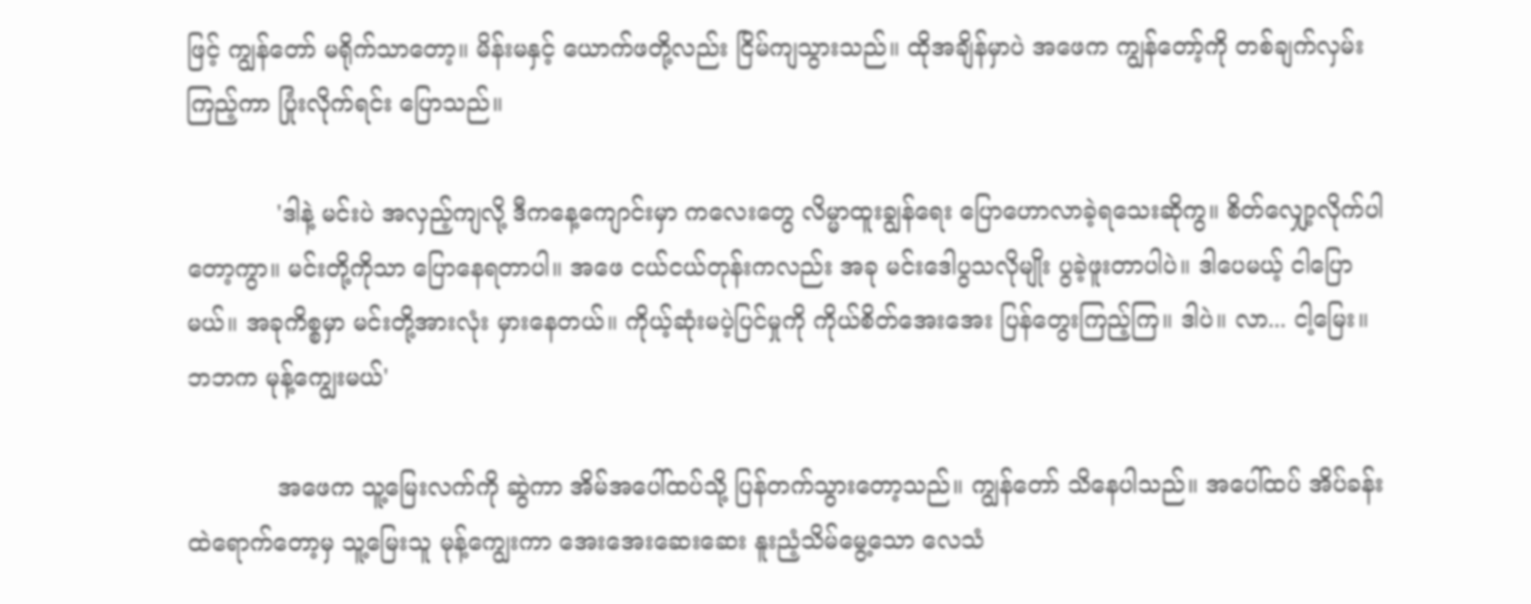ဖြင့် ကျွန်တော် မရိုက်သာတော့။ မိန်းမနှင့် ယောက်ဖတို့လည်း ငြိမ်ကျသွားသည်။ ထိုအချိန်မှာပဲ အဖေက ကျွန်တော့်ကို တစ်ချက်လှမ်းကြည့်ကာ ပြုံးလိုက်ရင်း ပြောသည်။

            'ဒါနဲ့ မင်းပဲ အလှည့်ကျလို့ ဒီကနေ့ကျောင်းမှာ ကလေးတွေ လိမ္မာထူးချွန်ရေး ပြောဟောလာခဲ့ရသေးဆိုကွ။ စိတ်လျှော့လိုက်ပါတော့ကွာ။ မင်းတို့ကိုသာ ပြောနေရတာပါ။ အဖေ ငယ်ငယ်တုန်းကလည်း အခု မင်းဒေါပွသလိုမျိုး ပွခဲ့ဖူးတာပါပဲ။ ဒါပေမယ့် ငါပြောမယ်။ အခုကိစ္စမှာ မင်းတို့အားလုံး မှားနေတယ်။ ကိုယ့်ဆုံးမပဲ့ပြင်မှုကို ကိုယ်စိတ်အေးအေး ပြန်တွေးကြည့်ကြ။ ဒါပဲ။ လာ... ငါ့မြေး။ ဘဘက မုန့်ကျွေးမယ်'

            အဖေက သူ့မြေးလက်ကို ဆွဲကာ အိမ်အပေါ်ထပ်သို့ ပြန်တက်သွားတော့သည်။ ကျွန်တော် သိနေပါသည်။ အပေါ်ထပ် အိပ်ခန်းထဲရောက်တော့မှ သူ့မြေးသူ မုန့်ကျွေးကာ အေးအေးဆေးဆေး နူးညံ့သိမ်မွေ့သော လေသံ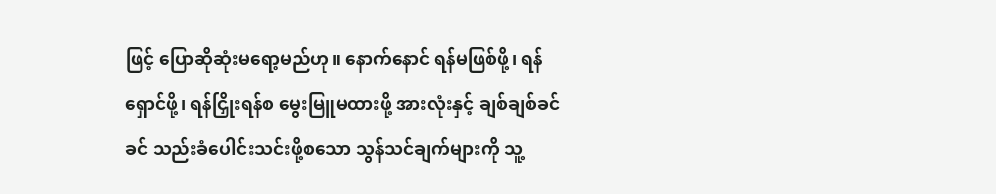ဖြင့် ပြောဆိုဆုံးမရော့မည်ဟု။ နောက်နောင် ရန်မဖြစ်ဖို့၊ ရန်ရှောင်ဖို့၊ ရန်ငြှိုးရန်စ မွေးမြူမထားဖို့ အားလုံးနှင့် ချစ်ချစ်ခင်ခင် သည်းခံပေါင်းသင်းဖို့စသော သွန်သင်ချက်များကို သူ့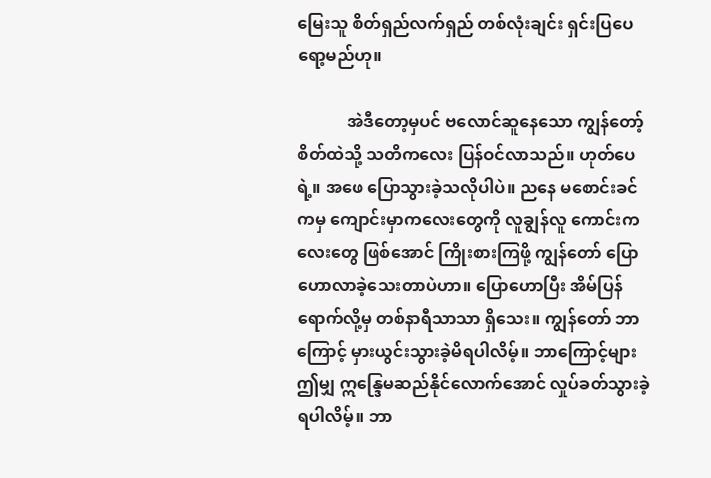မြေးသူ စိတ်ရှည်လက်ရှည် တစ်လုံးချင်း ရှင်းပြပေ ရော့မည်ဟု။

            အဲဒီတော့မှပင် ဗလောင်ဆူနေသော ကျွန်တော့်စိတ်ထဲသို့ သတိကလေး ပြန်ဝင်လာသည်။ ဟုတ်ပေရဲ့။ အဖေ ပြောသွားခဲ့သလိုပါပဲ။ ညနေ မစောင်းခင်ကမှ ကျောင်းမှာကလေးတွေကို လူချွန်လူ ကောင်းကလေးတွေ ဖြစ်အောင် ကြိုးစားကြဖို့ ကျွန်တော် ပြောဟောလာခဲ့သေးတာပဲဟာ။ ပြောဟောပြီး အိမ်ပြန်ရောက်လို့မှ တစ်နာရီသာသာ ရှိသေး။ ကျွန်တော် ဘာကြောင့် မှားယွင်းသွားခဲ့မိရပါလိမ့်။ ဘာကြောင့်များ ဤမျှ ဣန္ဒြေမဆည်နိုင်လောက်အောင် လှုပ်ခတ်သွားခဲ့ရပါလိမ့်။ ဘာ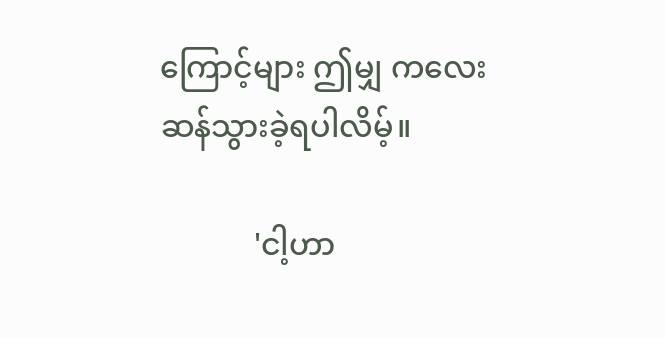ကြောင့်များ ဤမျှ ကလေးဆန်သွားခဲ့ရပါလိမ့်။

            'ငါ့ဟာ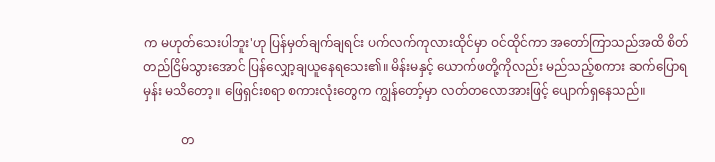က မဟုတ်သေးပါဘူး'ဟု ပြန်မှတ်ချက်ချရင်း ပက်လက်ကုလားထိုင်မှာ ဝင်ထိုင်ကာ အတော်ကြာသည်အထိ စိတ်တည်ငြိမ်သွားအောင် ပြန်လျှော့ချယူနေရသေး၏။ မိန်းမနှင့် ယောက်ဖတို့ကိုလည်း မည်သည့်စကား ဆက်ပြောရမှန်း မသိတော့။ ဖြေရှင်းစရာ စကားလုံးတွေက ကျွန်တော့်မှာ လတ်တလောအားဖြင့် ပျောက်ရှနေသည်။

            တ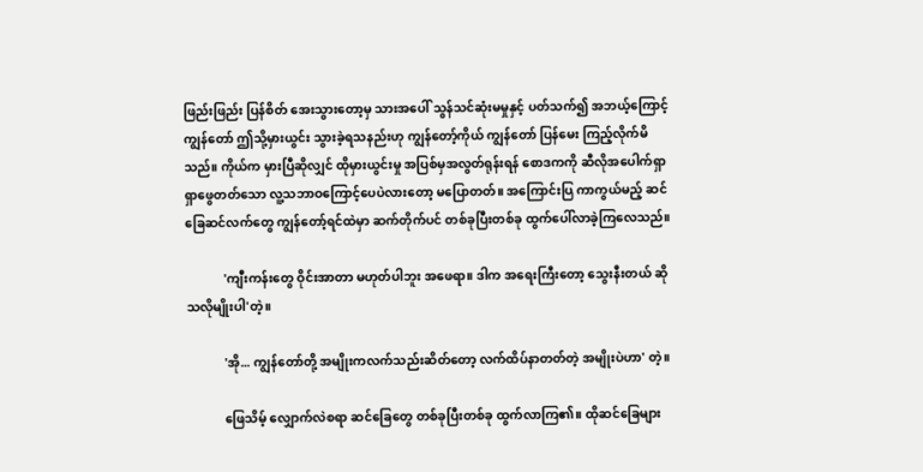ဖြည်းဖြည်း ပြန်စိတ် အေးသွားတော့မှ သားအပေါ် သွန်သင်ဆုံးမမှုနှင့် ပတ်သက်၍ အဘယ့်ကြောင့် ကျွန်တော် ဤသို့မှားယွင်း သွားခဲ့ရသနည်းဟု ကျွန်တော့်ကိုယ် ကျွန်တော် ပြန်မေး ကြည့်လိုက်မိသည်။ ကိုယ်က မှားပြီဆိုလျှင် ထိုမှားယွင်းမှု အပြစ်မှအလွတ်ရုန်းရန် စောဒကကို ဆီလိုအပေါက်ရှာ ရှာဖွေတတ်သော လူ့သဘာဝကြောင့်ပေပဲလားတော့ မပြောတတ်။ အကြောင်းပြ ကာကွယ်မည့် ဆင်ခြေဆင်လက်တွေ ကျွန်တော့်ရင်ထဲမှာ ဆက်တိုက်ပင် တစ်ခုပြီးတစ်ခု ထွက်ပေါ်လာခဲ့ကြလေသည်။

            'ကျီးကန်းတွေ ဝိုင်းအာတာ မဟုတ်ပါဘူး အဖေရာ။ ဒါက အရေးကြီးတော့ သွေးနီးတယ် ဆိုသလိုမျိုးပါ'တဲ့။

            'အို... ကျွန်တော်တို့ အမျိုးကလက်သည်းဆိတ်တော့ လက်ထိပ်နာတတ်တဲ့ အမျိုးပဲဟာ' တဲ့။

            ဖြေသိမ့် လျှောက်လဲစရာ ဆင်ခြေတွေ တစ်ခုပြီးတစ်ခု ထွက်လာကြ၏။ ထိုဆင်ခြေများ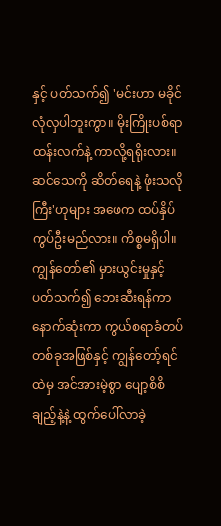နှင့် ပတ်သက်၍ 'မင်းဟာ မခိုင်လုံလှပါဘူးကွာ။ မိုးကြိုးပစ်ရာ ထန်းလက်နဲ့ ကာလို့ရရိုးလား။ ဆင်သေကို ဆိတ်ရေနဲ့ ဖုံးသလိုကြီး'ဟုများ အဖေက ထပ်နှိပ်ကွပ်ဦးမည်လား။ ကိစ္စမရှိပါ။ ကျွန်တော်၏ မှားယွင်းမှုနှင့် ပတ်သက်၍ ဘေးဆီးရန်ကာ နောက်ဆုံးကာ ကွယ်စရာခံတပ်တစ်ခုအဖြစ်နှင့် ကျွန်တော့်ရင်ထဲမှ အင်အားမဲ့စွာ ပျော့စိစိချည့်နဲ့နဲ့ ထွက်ပေါ်လာခဲ့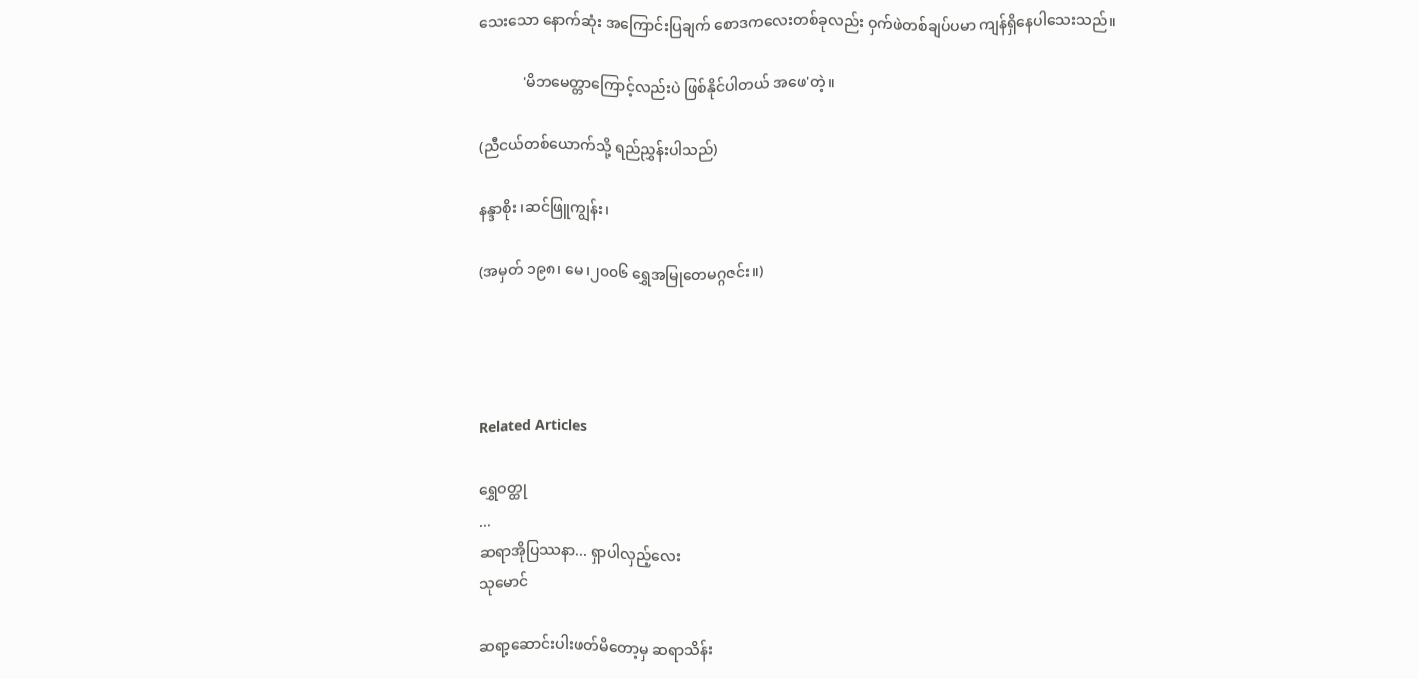သေးသော နောက်ဆုံး အကြောင်းပြချက် စောဒကလေးတစ်ခုလည်း ဝှက်ဖဲတစ်ချပ်ပမာ ကျန်ရှိနေပါသေးသည်။

            'မိဘမေတ္တာကြောင့်လည်းပဲ ဖြစ်နိုင်ပါတယ် အဖေ'တဲ့။

(ညီငယ်တစ်ယောက်သို့ ရည်ညွှန်းပါသည်)

နန္ဒာစိုး ၊ဆင်ဖြူကျွန်း၊

(အမှတ် ၁၉၈၊ မေ၊၂၀၀၆ ရွှေအမြုတေမဂ္ဂဇင်း။)




Related Articles

ရွှေဝတ္ထု
...
ဆရာအိုပြဿနာ... ရှာပါလှည့်လေး
သုမောင်

ဆရာ့ဆောင်းပါးဖတ်မိတော့မှ ဆရာသိန်း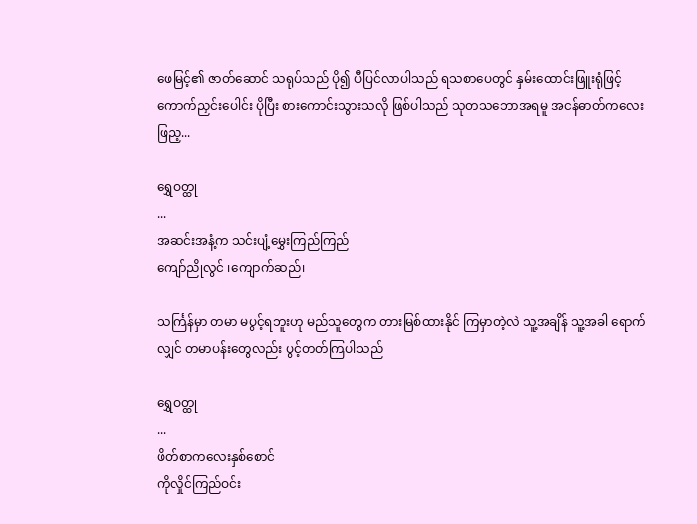ဖေမြင့်၏ ဇာတ်ဆောင် သရုပ်သည် ပို၍ ပီပြင်လာပါသည် ရသစာပေတွင် နှမ်းထောင်းဖြူးရုံဖြင့် ကောက်ညှင်းပေါင်း ပိုပြီး စားကောင်းသွားသလို ဖြစ်ပါသည် သုတသဘောအရမူ အငန်ဓာတ်ကလေး ဖြည့...

ရွှေဝတ္ထု
...
အဆင်းအနံ့က သင်းပျံ့မွှေးကြည်ကြည်
ကျော်ညိုလွင် ၊ကျောက်ဆည်၊

သင်္ကြန်မှာ တမာ မပွင့်ရဘူးဟု မည်သူတွေက တားမြစ်ထားနိုင် ကြမှာတဲ့လဲ သူ့အချိန် သူ့အခါ ရောက်လျှင် တမာပန်းတွေလည်း ပွင့်တတ်ကြပါသည်

ရွှေဝတ္ထု
...
ဖိတ်စာကလေးနှစ်စောင်
ကိုလှိုင်ကြည်ဝင်း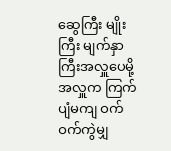ဆွေကြီး မျိုးကြီး မျက်နှာကြီးအလှူပေမို့ အလှူက ကြက်ပျံမကျ ဝက်ဝက်ကွဲမျှ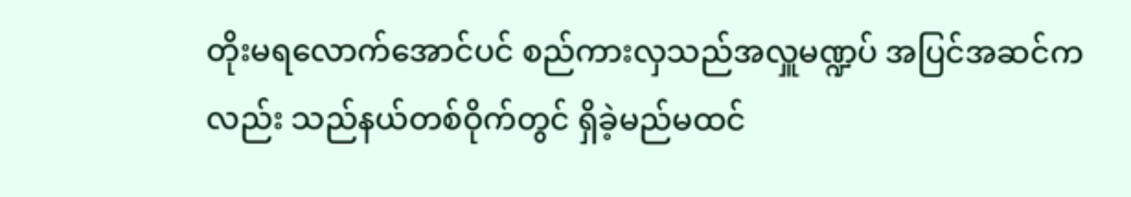တိုးမရလောက်အောင်ပင် စည်ကားလှသည်အလှူမဏ္ဍပ် အပြင်အဆင်ကလည်း သည်နယ်တစ်ဝိုက်တွင် ရှိခဲ့မည်မထင်